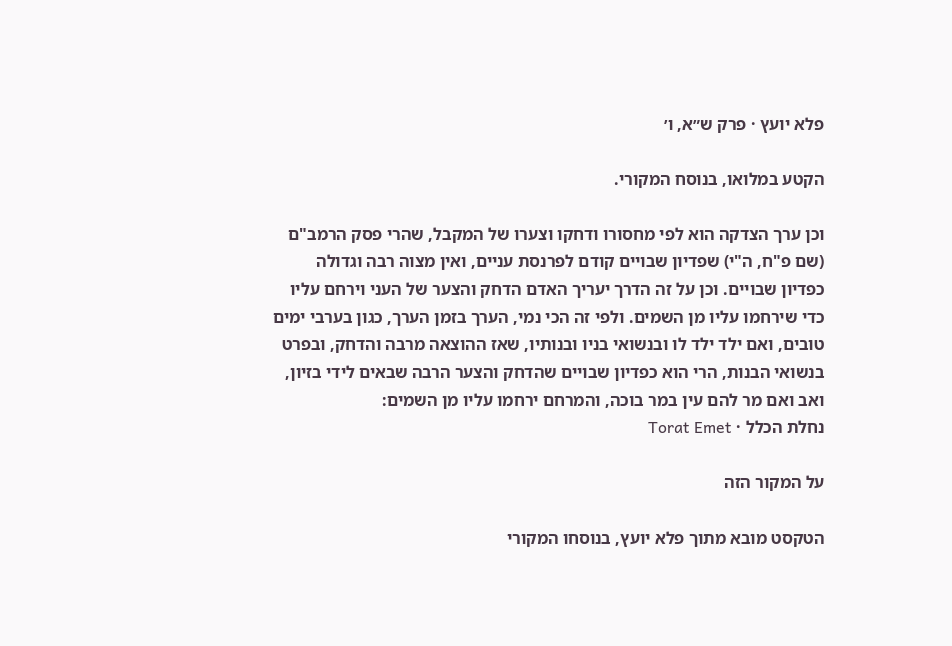פלא יועץ · פרק ש״א, ו׳

הקטע במלואו, בנוסח המקורי.

וכן ערך הצדקה הוא לפי מחסורו ודחקו וצערו של המקבל, שהרי פסק הרמב"ם (שם פ"ח, ה"י) שפדיון שבויים קודם לפרנסת עניים, ואין מצוה רבה וגדולה כפדיון שבויים. וכן על זה הדרך יעריך האדם הדחק והצער של העני וירחם עליו כדי שירחמו עליו מן השמים. ולפי זה הכי נמי, הערך בזמן הערך, כגון בערבי ימים טובים, ואם ילד ילד לו ובנשואי בניו ובנותיו, שאז ההוצאה מרבה והדחק, ובפרט בנשואי הבנות, הרי הוא כפדיון שבויים שהדחק והצער הרבה שבאים לידי בזיון, ואב ואם מר להם עין במר בוכה, והמרחם ירחמו עליו מן השמים:
נחלת הכלל · Torat Emet

על המקור הזה

הטקסט מובא מתוך פלא יועץ, בנוסחו המקורי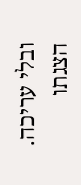ובלי עריכה. הצגתו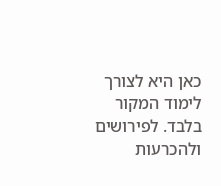כאן היא לצורך לימוד המקור בלבד. לפירושים ולהכרעות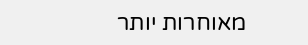מאוחרות יותר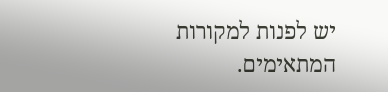יש לפנות למקורות המתאימים.